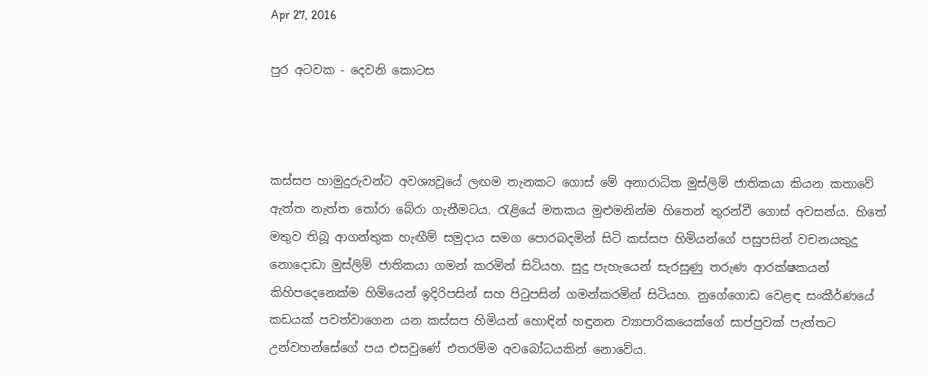Apr 27, 2016

පුර අටවක - දෙවනි කොටස



කස්සප හාමුදුරුවන්ට අවශ්‍යවූයේ ලඟම තැනකට ගොස් මේ අනාරාධිත මුස්ලිම් ජාතිකයා කියන කතාවේ ඇත්ත නැත්ත තෝරා බේරා ගැනීමටය. රැළියේ මතකය මුළුමනින්ම හිතෙන් තුරන්වී ගොස් අවසන්ය. හිතේ මතුව තිබූ ආගන්තුක හැඟීම් සමුදාය සමග පොරබදමින් සිටි කස්සප හිමියන්ගේ පසුපසින් වචනයකුදු නොදොඩා මුස්ලිම් ජාතිකයා ගමන් කරමින් සිටියහ. සුදු පැහැයෙන් සැරසුණු තරුණ ආරක්ෂකයන් කිහිපදෙනෙක්ම හිමියෙන් ඉදිරිපසින් සහ පිටුපසින් ගමන්කරමින් සිටියහ. නුගේගොඩ වෙළඳ සංකීර්ණයේ කඩයක් පවත්වාගෙන යන කස්සප හිමියන් හොඳින් හඳුනන ව්‍යාපාරිකයෙක්ගේ සාප්පුවක් පැත්තට උන්වහන්සේගේ පය එසවුණේ එතරම්ම අවබෝධයකින් නොවේය.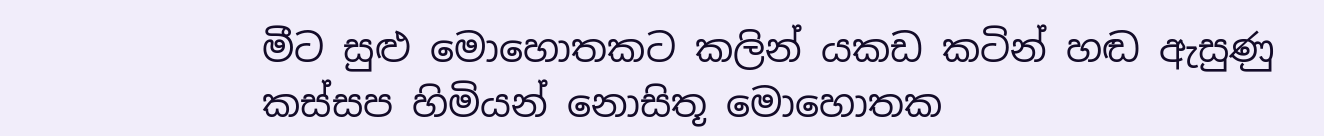මීට සුළු මොහොතකට කලින් යකඩ කටින් හඬ ඇසුණු කස්සප හිමියන් නොසිතූ මොහොතක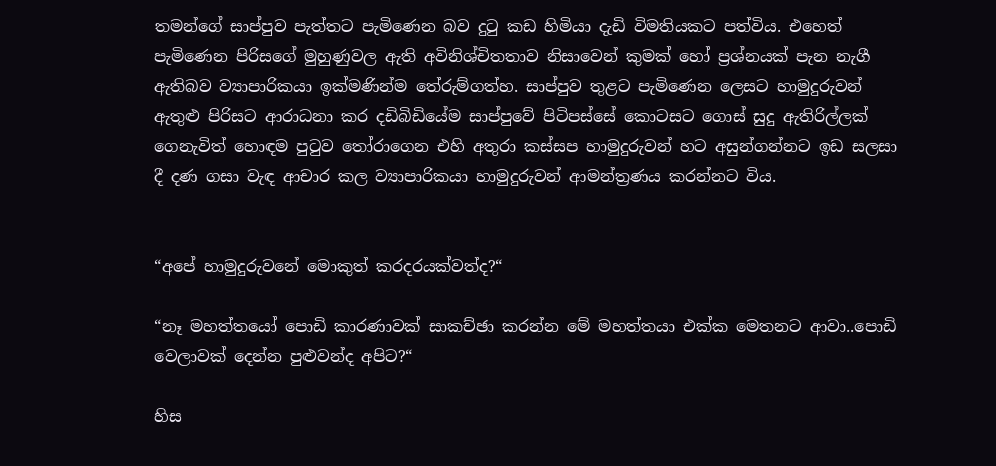තමන්ගේ සාප්පුව පැත්තට පැමිණෙන බව දුටු කඩ හිමියා දැඩි විමතියකට පත්විය. එහෙත් පැමිණෙන පිරිසගේ මුහුණුවල ඇති අවිනිශ්චිතතාව නිසාවෙන් කුමක් හෝ ප්‍රශ්නයක් පැන නැගී ඇතිබව ව්‍යාපාරිකයා ඉක්මණින්ම තේරුම්ගත්හ. සාප්පුව තුළට පැමිණෙන ලෙසට හාමුදුරුවන් ඇතුළු පිරිසට ආරාධනා කර දඩිබිඩියේම සාප්පුවේ පිටිපස්සේ කොටසට ගොස් සුදු ඇතිරිල්ලක් ගෙනැවිත් හොඳම පුටුව තෝරාගෙන එහි අතුරා කස්සප හාමුදුරුවන් හට අසුන්ගන්නට ඉඩ සලසා දී දණ ගසා වැඳ ආචාර කල ව්‍යාපාරිකයා හාමුදුරුවන් ආමන්ත්‍රණය කරන්නට විය.


“අපේ හාමුදුරුවනේ මොකුත් කරදරයක්වත්ද?“

“නෑ මහත්තයෝ පොඩි කාරණාවක් සාකච්ඡා කරන්න මේ මහත්තයා එක්ක මෙතනට ආවා..පොඩි වෙලාවක් දෙන්න පුළුවන්ද අපිට?“

හිස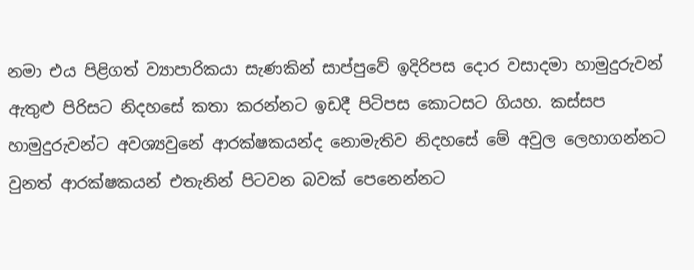නමා එය පිළිගත් ව්‍යාපාරිකයා සැණකින් සාප්පුවේ ඉදිරිපස දොර වසාදමා හාමුදුරුවන් ඇතුළු පිරිසට නිදහසේ කතා කරන්නට ඉඩදී පිටිපස කොටසට ගියහ. කස්සප හාමුදුරුවන්ට අවශ්‍යවුනේ ආරක්ෂකයන්ද නොමැතිව නිදහසේ මේ අවුල ලෙහාගන්නට වුනත් ආරක්ෂකයන් එතැනින් පිටවන බවක් පෙනෙන්නට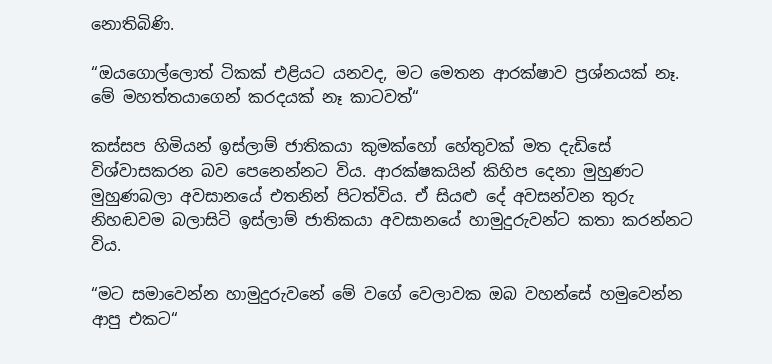නොතිබිණි.

“ඔයගොල්ලොත් ටිකක් එළියට යනවද, මට මෙතන ආරක්ෂාව ප්‍රශ්නයක් නෑ. මේ මහත්තයාගෙන් කරදයක් නෑ කාටවත්“

කස්සප හිමියන් ඉස්ලාම් ජාතිකයා කුමක්හෝ හේතුවක් මත දැඩිසේ විශ්වාසකරන බව පෙනෙන්නට විය. ආරක්ෂකයින් කිහිප දෙනා මුහුණට මුහුණබලා අවසානයේ එතනින් පිටත්විය. ඒ සියළු දේ අවසන්වන තුරු නිහඬවම බලාසිටි ඉස්ලාම් ජාතිකයා අවසානයේ හාමුදුරුවන්ට කතා කරන්නට විය.

“මට සමාවෙන්න හාමුදුරුවනේ මේ වගේ වෙලාවක ඔබ වහන්සේ හමුවෙන්න ආපු එකට“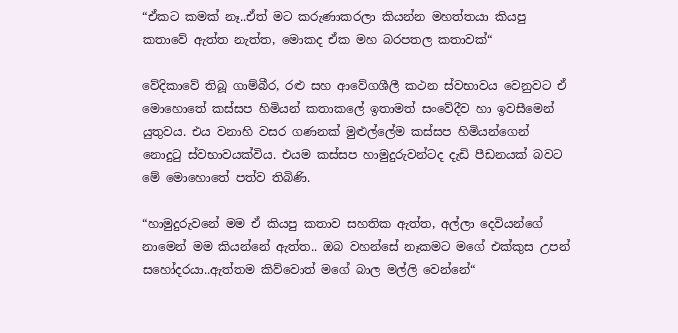“ඒකට කමක් නෑ..ඒත් මට කරුණාකරලා කියන්න මහත්තයා කියපු කතාවේ ඇත්ත නැත්ත, මොකද ඒක මහ බරපතල කතාවක්“

වේදිකාවේ තිබූ ගාම්බීර, රළු සහ ආවේගශීලී කථන ස්වභාවය වෙනුවට ඒ මොහොතේ කස්සප හිමියන් කතාකලේ ඉතාමත් සංවේදීව හා ඉවසීමෙන් යුතුවය. එය වනාහි වසර ගණනක් මුළුල්ලේම කස්සප හිමියන්ගෙන් නොදුටු ස්වභාවයක්විය. එයම කස්සප හාමුදුරුවන්ටද දැඩි පීඩනයක් බවට මේ මොහොතේ පත්ව තිබිණි.

“හාමුදුරුවනේ මම ඒ කියපු කතාව සහතික ඇත්ත, අල්ලා දෙවියන්ගේ නාමෙන් මම කියන්නේ ඇත්ත.. ඔබ වහන්සේ නෑකමට මගේ එක්කුස උපන් සහෝදරයා..ඇත්තම කිව්වොත් මගේ බාල මල්ලි වෙන්නේ“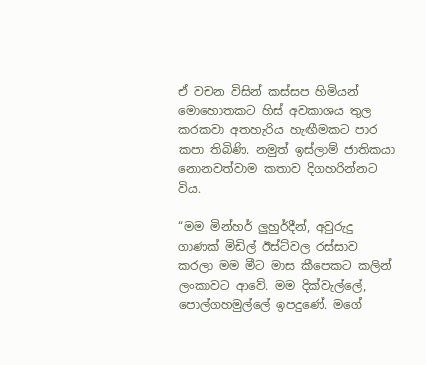ඒ වචන විසින් කස්සප හිමියන් මොහොතකට හිස් අවකාශය තුල කරකවා අතහැරිය හැඟීමකට පාර කපා තිබිණි. නමුත් ඉස්ලාම් ජාතිකයා නොනවත්වාම කතාව දිගහරින්නට විය.

“මම මින්හර් ලුහුර්දීන්, අවුරුදු ගාණක් මිඩිල් ඊස්ට්වල රස්සාව කරලා මම මීට මාස කීපෙකට කලින් ලංකාවට ආවේ. මම දික්වැල්ලේ, පොල්ගහමුල්ලේ ඉපදුණේ. මගේ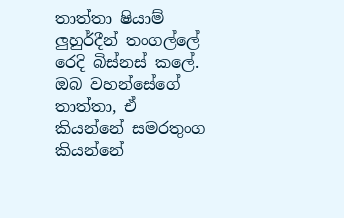තාත්තා ෂියාම් ලුහුර්දීන් තංගල්ලේ රෙදි බිස්නස් කලේ. ඔබ වහන්සේගේ තාත්තා, ඒ කියන්නේ සමරතුංග කියන්නේ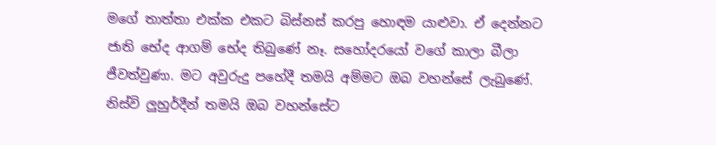මගේ තාත්තා එක්ක එකට බිස්නස් කරපු හොඳම යාළුවා. ඒ දෙන්නට ජාති භේද ආගම් භේද තිබුණේ නෑ. සහෝදරයෝ වගේ කාලා බීලා ජීවත්වුණා. මට අවුරුදු පහේදී තමයි අම්මට ඔබ වහන්සේ ලැබුණේ. නිස්වි ලුහුර්දීන් තමයි ඔබ වහන්සේට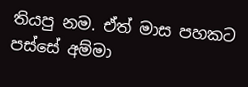තියපු නම. ඒත් මාස පහකට පස්සේ අම්මා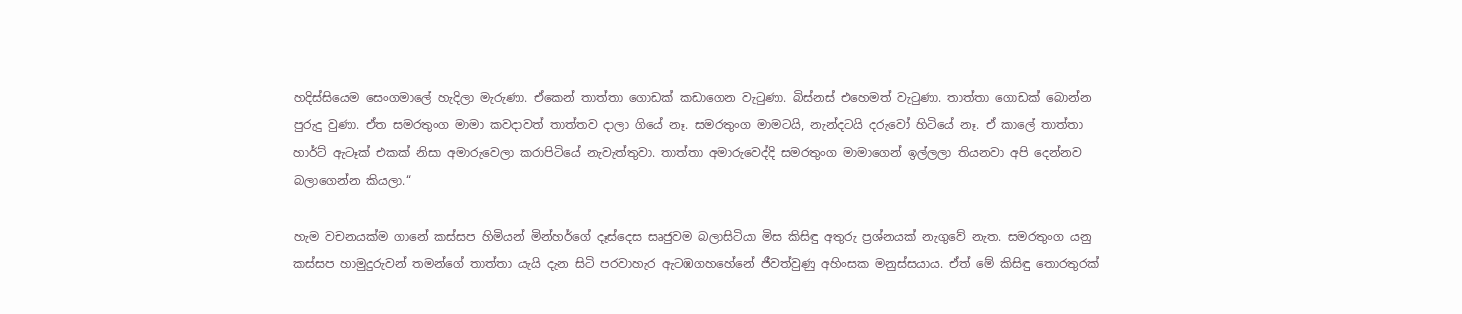හදිස්සියෙම සෙංගමාලේ හැදිලා මැරුණා. ඒකෙන් තාත්තා ගොඩක් කඩාගෙන වැටුණා. බිස්නස් එහෙමත් වැටුණා. තාත්තා ගොඩක් බොන්න පුරුදු වුණා. ඒත සමරතුංග මාමා කවදාවත් තාත්තව දාලා ගියේ නෑ. සමරතුංග මාමටයි, නැන්දටයි දරුවෝ හිටියේ නෑ. ඒ කාලේ තාත්තා හාර්ට් ඇටෑක් එකක් නිසා අමාරුවෙලා කරාපිටියේ නැවැත්තුවා. තාත්තා අමාරුවෙද්දි සමරතුංග මාමාගෙන් ඉල්ලලා තියනවා අපි දෙන්නව බලාගෙන්න කියලා.“

හැම වචනයක්ම ගානේ කස්සප හිමියන් මින්හර්ගේ දෑස්දෙස සෘජුවම බලාසිටියා මිස කිසිඳු අතුරු ප්‍රශ්නයක් නැගුවේ නැත. සමරතුංග යනු කස්සප හාමුදුරුවන් තමන්ගේ තාත්තා යැයි දැන සිටි පරවාහැර ඇටඹගහහේනේ ජීවත්වුණු අහිංසක මනුස්සයාය. ඒත් මේ කිසිඳු තොරතුරක්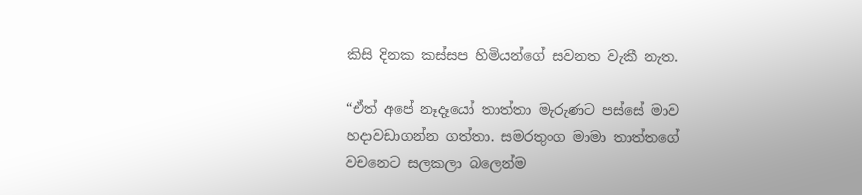කිසි දිනක කස්සප හිමියන්ගේ සවනත වැකී නැත.

“ඒත් අපේ නෑදෑයෝ තාත්තා මැරුණට පස්සේ මාව හදාවඩාගන්න ගත්තා. සමරතුංග මාමා තාත්තගේ වචනෙට සලකලා බලෙන්ම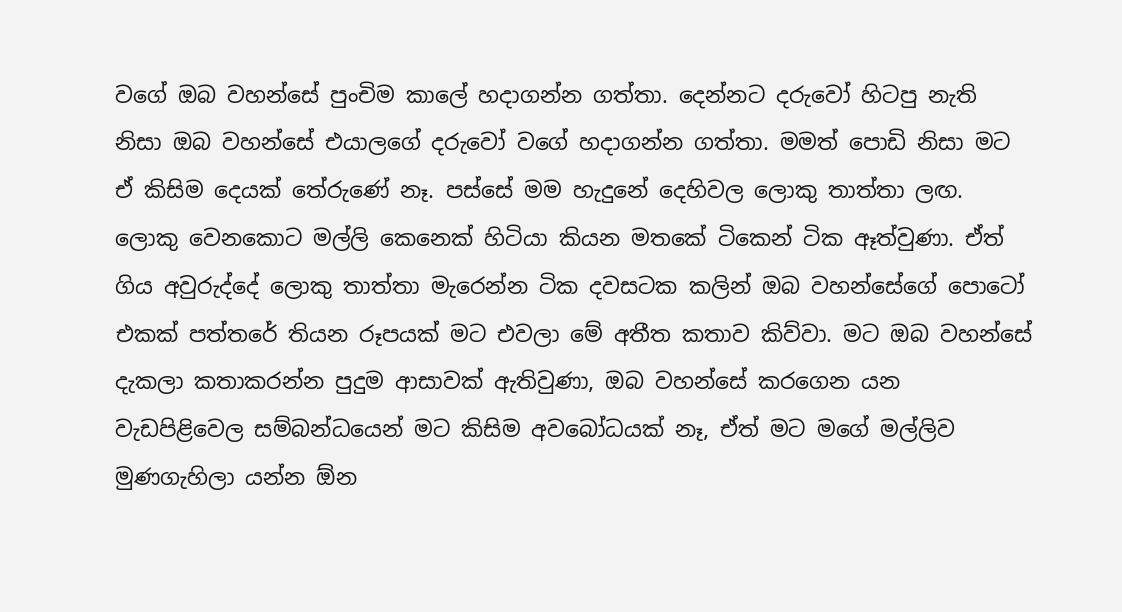වගේ ඔබ වහන්සේ පුංචිම කාලේ හදාගන්න ගත්තා. දෙන්නට දරුවෝ හිටපු නැති නිසා ඔබ වහන්සේ එයාලගේ දරුවෝ වගේ හදාගන්න ගත්තා. මමත් පොඩි නිසා මට ඒ කිසිම දෙයක් තේරුණේ නෑ. පස්සේ මම හැදුනේ දෙහිවල ලොකු තාත්තා ලඟ. ලොකු වෙනකොට මල්ලි කෙනෙක් හිටියා කියන මතකේ ටිකෙන් ටික ඈත්වුණා. ඒත් ගිය අවුරුද්දේ ලොකු තාත්තා මැරෙන්න ටික දවසටක කලින් ඔබ වහන්සේගේ පොටෝ එකක් පත්තරේ තියන රූපයක් මට එවලා මේ අතීත කතාව කිව්වා. මට ඔබ වහන්සේ දැකලා කතාකරන්න පුදුම ආසාවක් ඇතිවුණා, ඔබ වහන්සේ කරගෙන යන වැඩපිළිවෙල සම්බන්ධයෙන් මට කිසිම අවබෝධයක් නෑ, ඒත් මට මගේ මල්ලිව මුණගැහිලා යන්න ඕන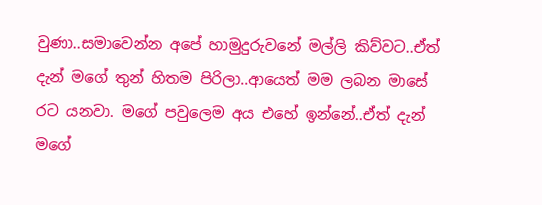වුණා..සමාවෙන්න අපේ හාමුදුරුවනේ මල්ලි කිව්වට..ඒත් දැන් මගේ තුන් හිතම පිරිලා..ආයෙත් මම ලබන මාසේ රට යනවා. මගේ පවුලෙම අය එහේ ඉන්නේ..ඒත් දැන් මගේ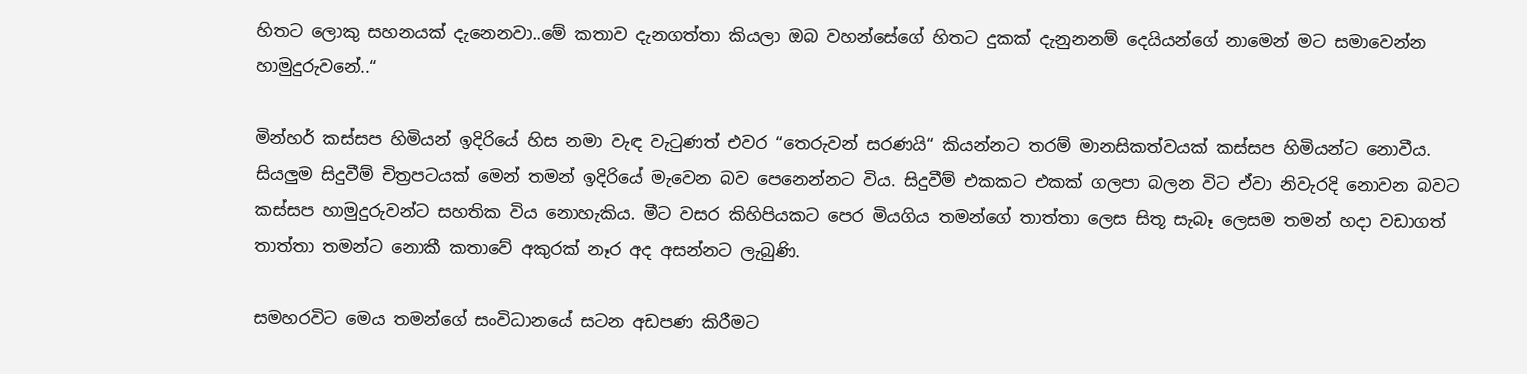හිතට ලොකු සහනයක් දැනෙනවා..මේ කතාව දැනගත්තා කියලා ඔබ වහන්සේගේ හිතට දුකක් දැනුනනම් දෙයියන්ගේ නාමෙන් මට සමාවෙන්න හාමුදුරුවනේ..“

මින්හර් කස්සප හිමියන් ඉදිරියේ හිස නමා වැඳ වැටුණත් එවර “තෙරුවන් සරණයි“ කියන්නට තරම් මානසිකත්වයක් කස්සප හිමියන්ට නොවීය. සියලුම සිදුවීම් චිත්‍රපටයක් මෙන් තමන් ඉදිරියේ මැවෙන බව පෙනෙන්නට විය. සිදුවීම් එකකට එකක් ගලපා බලන විට ඒවා නිවැරදි නොවන බවට කස්සප හාමුදුරුවන්ට සහතික විය නොහැකිය. මීට වසර කිහිපියකට පෙර මියගිය තමන්ගේ තාත්තා ලෙස සිතූ සැබෑ ලෙසම තමන් හදා වඩාගත් තාත්තා තමන්ට නොකී කතාවේ අකුරක් නෑර අද අසන්නට ලැබුණි.

සමහරවිට මෙය තමන්ගේ සංවිධානයේ සටන අඩපණ කිරීමට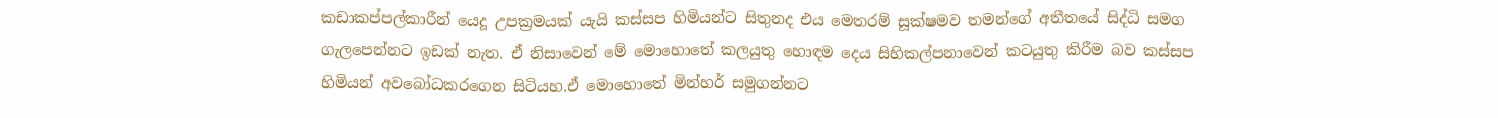කඩාකප්පල්කාරීන් යෙදූ උපක්‍රමයක් යැයි කස්සප හිමියන්ට සිතුනද එය මෙතරම් සූක්ෂමව තමන්ගේ අතීතයේ සිද්ධි සමග ගැලපෙන්නට ඉඩක් නැත. ඒ නිසාවෙන් මේ මොහොතේ කලයුතු හොඳම දෙය සිහිකල්පනාවෙන් කටයුතු කිරීම බව කස්සප හිමියන් අවබෝධකරගෙන සිටියහ.ඒ මොහොතේ මින්හර් සමුගන්නට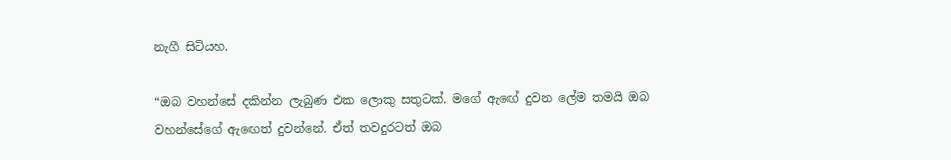නැගී සිටියහ.

“ඔබ වහන්සේ දකින්න ලැබුණ එක ලොකු සතුටක්. මගේ ඇඟේ දුවන ලේම තමයි ඔබ වහන්සේගේ ඇඟෙත් දුවන්නේ. ඒත් තවදුරටත් ඔබ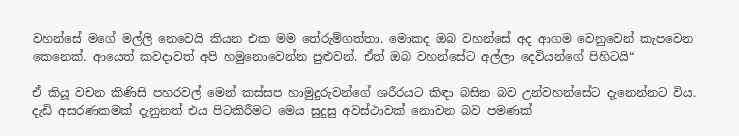වහන්සේ මගේ මල්ලි නෙවෙයි කියන එක මම තේරුම්ගත්තා. මොකද ඔබ වහන්සේ අද ආගම වෙනුවෙන් කැපවෙන කෙනෙක්. ආයෙත් කවදාවත් අපි හමුනොවෙන්න පුළුවන්. ඒත් ඔබ වහන්සේට අල්ලා දෙවියන්ගේ පිහිටයි“

ඒ කියූ වචන කිණිසි පහරවල් මෙන් කස්සප හාමුදුරුවන්ගේ ශරීරයට කිඳා බසින බව උන්වහන්සේට දැනෙන්නට විය. දැඩි අසරණකමක් දැනුනත් එය පිටකිරීමට මෙය සුදුසු අවස්ථාවක් නොවන බව පමණක්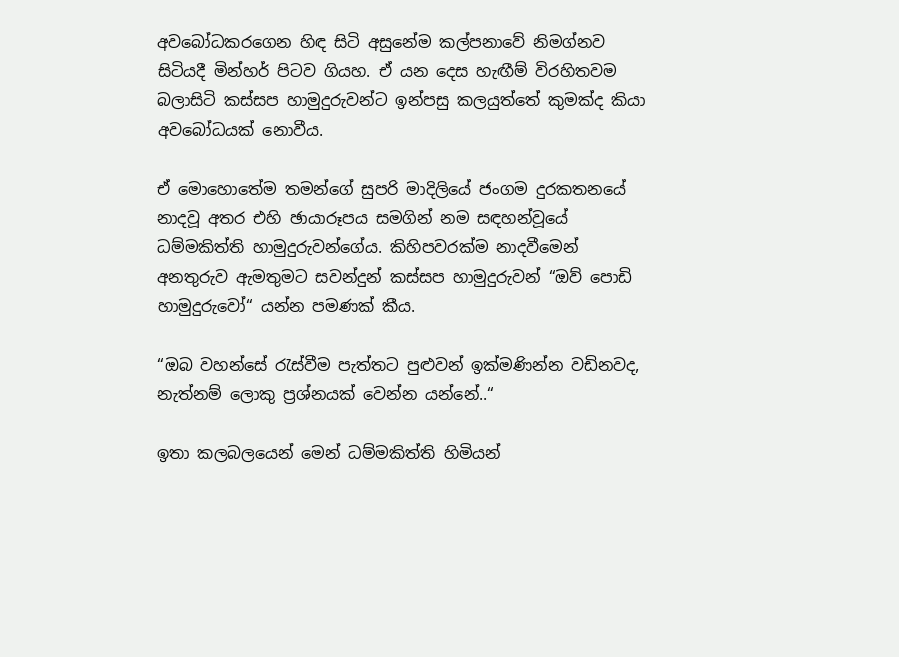අවබෝධකරගෙන හිඳ සිටි අසුනේම කල්පනාවේ නිමග්නව සිටියදී මින්හර් පිටව ගියහ. ඒ යන දෙස හැඟීම් විරහිතවම බලාසිටි කස්සප හාමුදුරුවන්ට ඉන්පසු කලයුත්තේ කුමක්ද කියා අවබෝධයක් නොවීය.

ඒ මොහොතේම තමන්ගේ සුපරි මාදිලියේ ජංගම දුරකතනයේ නාදවූ අතර එහි ඡායාරූපය සමගින් නම සඳහන්වූයේ ධම්මකිත්ති හාමුදුරුවන්ගේය. කිහිපවරක්ම නාදවීමෙන් අනතුරුව ඇමතුමට සවන්දුන් කස්සප හාමුදුරුවන් “ඔව් පොඩි හාමුදුරුවෝ“ යන්න පමණක් කීය.

“ඔබ වහන්සේ රැස්වීම පැත්තට පුළුවන් ඉක්මණින්න වඩිනවද, නැත්නම් ලොකු ප්‍රශ්නයක් වෙන්න යන්නේ..“

ඉතා කලබලයෙන් මෙන් ධම්මකිත්ති හිමියන්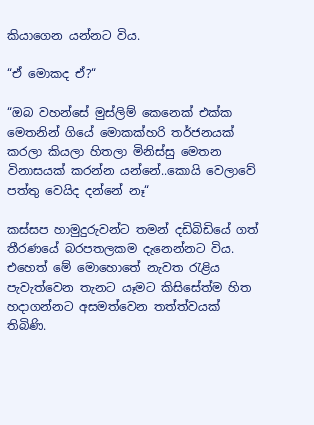කියාගෙන යන්නට විය.

“ඒ මොකද ඒ?“

“ඔබ වහන්සේ මුස්ලිම් කෙනෙක් එක්ක මෙතනින් ගියේ මොකක්හරි තර්ජනයක් කරලා කියලා හිතලා මිනිස්සු මෙතන විනාසයක් කරන්න යන්නේ..කොයි වෙලාවේ පත්තු වෙයිද දන්නේ නෑ“

කස්සප හාමුදුරුවන්ට තමන් දඩිබිඩියේ ගත් තීරණයේ බරපතලකම දැනෙන්නට විය. එහෙත් මේ මොහොතේ නැවත රැළිය පැවැත්වෙන තැනට යෑමට කිසිසේත්ම හිත හදාගන්නට අසමත්වෙන තත්ත්වයක් තිබිණි.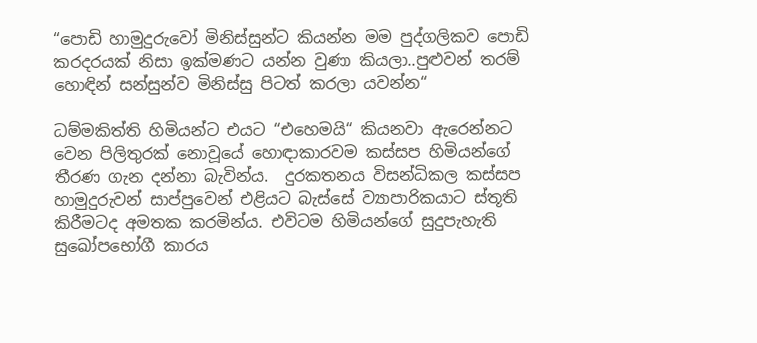“පොඩි හාමුදුරුවෝ මිනිස්සුන්ට කියන්න මම පුද්ගලිකව පොඩි කරදරයක් නිසා ඉක්මණට යන්න වුණා කියලා..පුළුවන් තරම් හොඳින් සන්සුන්ව මිනිස්සු පිටත් කරලා යවන්න“

ධම්මකිත්ති හිමියන්ට එයට “එහෙමයි“ කියනවා ඇරෙන්නට වෙන පිලිතුරක් නොවූයේ හොඳාකාරවම කස්සප හිමියන්ගේ තීරණ ගැන දන්නා බැවින්ය.  දුරකතනය විසන්ධිකල කස්සප හාමුදුරුවන් සාප්පුවෙන් එළියට බැස්සේ ව්‍යාපාරිකයාට ස්තූති කිරීමටද අමතක කරමින්ය. එවිටම හිමියන්ගේ සුදුපැහැති සුඛෝපභෝගී කාරය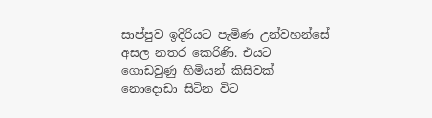සාප්පුව ඉදිරියට පැමිණ උන්වහන්සේ අසල නතර කෙරිණි. එයට ගොඩවුණු හිමියන් කිසිවක් නොදොඩා සිටින විට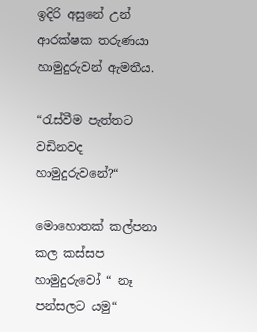ඉදිරි අසුනේ උන් ආරක්ෂක තරුණයා හාමුදුරුවන් ඇමතීය.

“රැස්වීම පැත්තට වඩිනවද හාමුදුරුවනේ?“

මොහොතක් කල්පනා කල කස්සප හාමුදුරුවෝ “ නෑ පන්සලට යමු“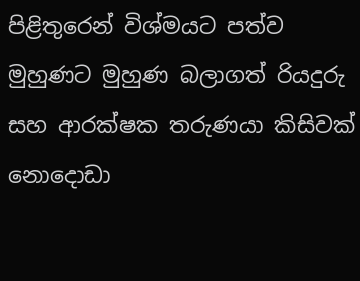පිළිතුරෙන් විශ්මයට පත්ව මුහුණට මුහුණ බලාගත් රියදුරු සහ ආරක්ෂක තරුණයා කිසිවක් නොදොඩා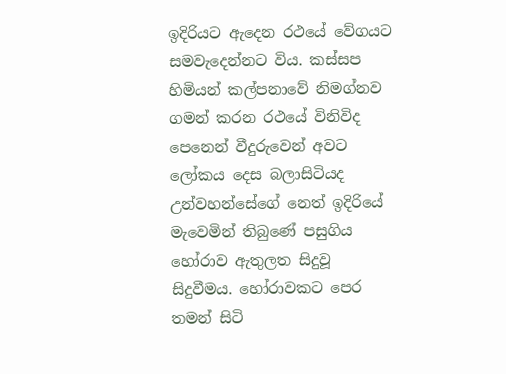ඉදිරියට ඇදෙන රථයේ වේගයට සමවැදෙන්නට විය. කස්සප හිමියන් කල්පනාවේ නිමග්නව ගමන් කරන රථයේ විනිවිද පෙනෙන් වීදුරුවෙන් අවට ලෝකය දෙස බලාසිටියද උන්වහන්සේගේ නෙත් ඉදිරියේ මැවෙමින් තිබුණේ පසුගිය හෝරාව ඇතුලත සිදුවූ සිදුවීමය. හෝරාවකට පෙර තමන් සිටි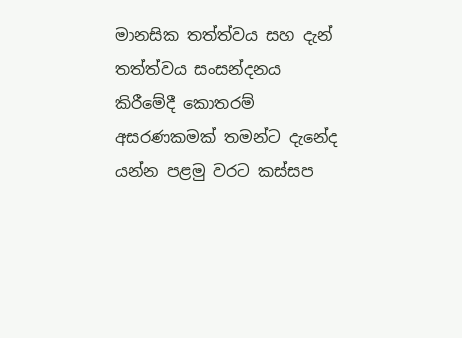මානසික තත්ත්වය සහ දැන් තත්ත්වය සංසන්දනය කිරීමේදී කොතරම් අසරණකමක් තමන්ට දැනේද යන්න පළමු වරට කස්සප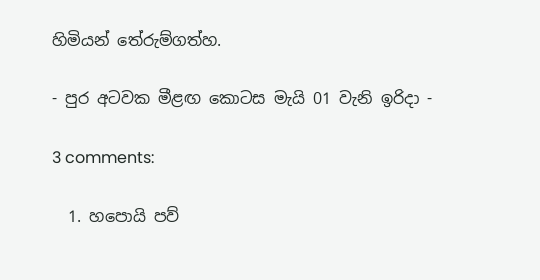හිමියන් තේරුම්ගත්හ.

- පුර අටවක මීළඟ කොටස මැයි 01 වැනි ඉරිදා -

3 comments:

  1. හපොයි පව්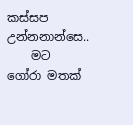කස්සප උන්නනාන්සෙ..
    මට ගෝරා මතක්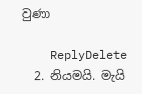වුණා

    ReplyDelete
  2. නියමයි. මැයි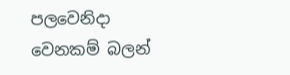පලවෙනිදා වෙනකම් බලන්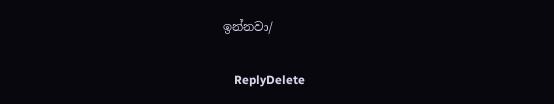ඉන්නවා/

    ReplyDelete